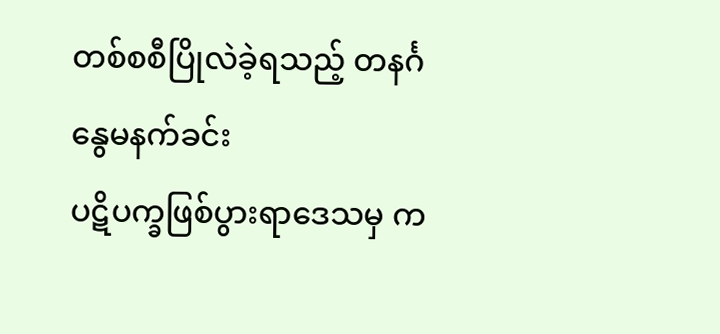တစ်စစီပြိုလဲခဲ့ရသည့် တနင်္ဂနွေမနက်ခင်း
ပဋိပက္ခဖြစ်ပွားရာဒေသမှ က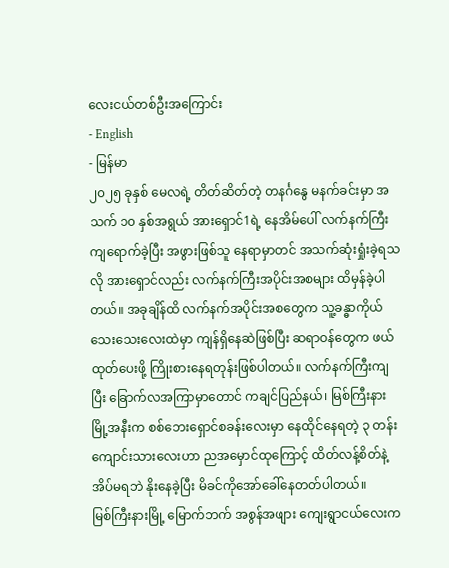လေးငယ်တစ်ဦးအကြောင်း
- English
- မြန်မာ
၂၀၂၅ ခုနှစ် မေလရဲ့ တိတ်ဆိတ်တဲ့ တနင်္ဂနွေ မနက်ခင်းမှာ အသက် ၁၀ နှစ်အရွယ် အားရှောင်1ရဲ့ နေအိမ်ပေါ် လက်နက်ကြီးကျရောက်ခဲ့ပြီး အဖွားဖြစ်သူ နေရာမှာတင် အသက်ဆုံးရှုံးခဲ့ရသလို အားရှောင်လည်း လက်နက်ကြီးအပိုင်းအစများ ထိမှန်ခဲ့ပါတယ်။ အခုချိန်ထိ လက်နက်အပိုင်းအစတွေက သူ့ခန္ဓာကိုယ်သေးသေးလေးထဲမှာ ကျန်ရှိနေဆဲဖြစ်ပြီး ဆရာဝန်တွေက ဖယ်ထုတ်ပေးဖို့ ကြိုးစားနေရတုန်းဖြစ်ပါတယ်။ လက်နက်ကြီးကျပြီး ခြောက်လအကြာမှာတောင် ကချင်ပြည်နယ်၊ မြစ်ကြီးနားမြို့အနီးက စစ်ဘေးရှောင်စခန်းလေးမှာ နေထိုင်နေရတဲ့ ၃ တန်းကျောင်းသားလေးဟာ ညအမှောင်ထုကြောင့် ထိတ်လန့်စိတ်နဲ့ အိပ်မရဘဲ နိုးနေခဲ့ပြီး မိခင်ကိုအော်ခေါ်နေတတ်ပါတယ်။
မြစ်ကြီးနားမြို့ မြောက်ဘက် အစွန်အဖျား ကျေးရွာငယ်လေးက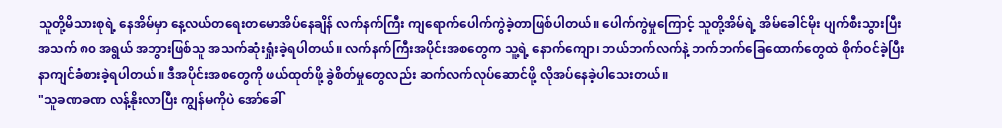သူတို့မိသားစုရဲ့ နေအိမ်မှာ နေ့လယ်တရေးတမောအိပ်နေချိန် လက်နက်ကြီး ကျရောက်ပေါက်ကွဲခဲ့တာဖြစ်ပါတယ်။ ပေါက်ကွဲမှုကြောင့် သူတို့အိမ်ရဲ့ အိမ်ခေါင်မိုး ပျက်စီးသွားပြီး အသက် ၈၀ အရွယ် အဘွားဖြစ်သူ အသက်ဆုံးရှုံးခဲ့ရပါတယ်။ လက်နက်ကြီးအပိုင်းအစတွေက သူ့ရဲ့ နောက်ကျော၊ ဘယ်ဘက်လက်နဲ့ ဘက်ဘက်ခြေထောက်တွေထဲ စိုက်ဝင်ခဲ့ပြီး နာကျင်ခံစားခဲ့ရပါတယ်။ ဒီအပိုင်းအစတွေကို ဖယ်ထုတ်ဖို့ ခွဲစိတ်မှုတွေလည်း ဆက်လက်လုပ်ဆောင်ဖို့ လိုအပ်နေခဲ့ပါသေးတယ်။
"သူခဏခဏ လန့်နိုးလာပြီး ကျွန်မကိုပဲ အော်ခေါ်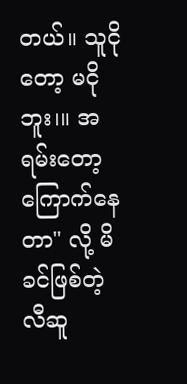တယ်။ သူငိုတော့ မငိုဘူး၊။ အရမ်းတော့ ကြောက်နေတာ" လို့ မိခင်ဖြစ်တဲ့ လီဆူ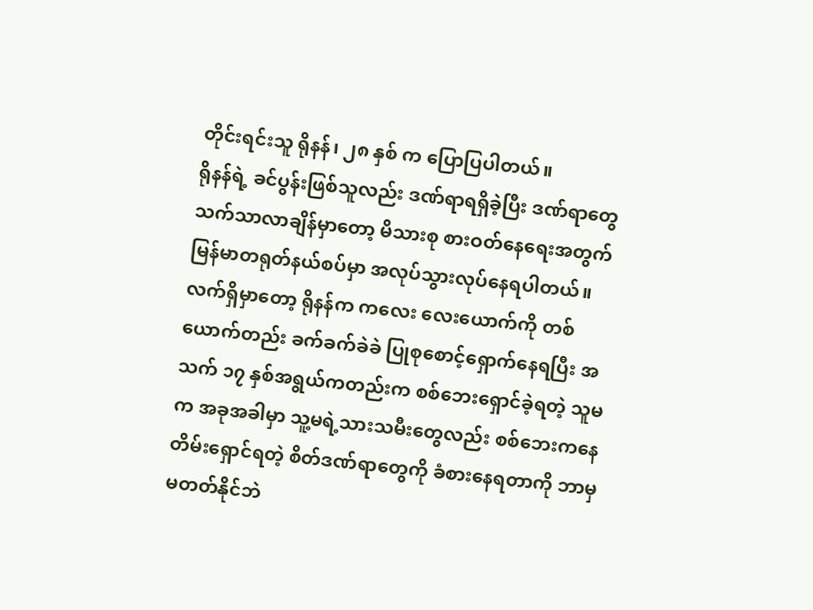တိုင်းရင်းသူ ရိုနန်၊ ၂၈ နှစ် က ပြောပြပါတယ်။
ရိုနန်ရဲ့ ခင်ပွန်းဖြစ်သူလည်း ဒဏ်ရာရရှိခဲ့ပြီး ဒဏ်ရာတွေသက်သာလာချိန်မှာတော့ မိသားစု စားဝတ်နေရေးအတွက် မြန်မာတရုတ်နယ်စပ်မှာ အလုပ်သွားလုပ်နေရပါတယ်။ လက်ရှိမှာတော့ ရိုနန်က ကလေး လေးယောက်ကို တစ်ယောက်တည်း ခက်ခက်ခဲခဲ ပြုစုစောင့်ရှောက်နေရပြီး အသက် ၁၇ နှစ်အရွယ်ကတည်းက စစ်ဘေးရှောင်ခဲ့ရတဲ့ သူမက အခုအခါမှာ သူ့မရဲ့သားသမီးတွေလည်း စစ်ဘေးကနေ တိမ်းရှောင်ရတဲ့ စိတ်ဒဏ်ရာတွေကို ခံစားနေရတာကို ဘာမှမတတ်နိုင်ဘဲ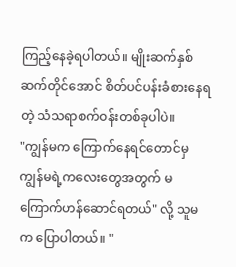ကြည့်နေခဲ့ရပါတယ်။ မျိုးဆက်နှစ်ဆက်တိုင်အောင် စိတ်ပင်ပန်းခံစားနေရတဲ့ သံသရာစက်ဝန်းတစ်ခုပါပဲ။
"ကျွန်မက ကြောက်နေရင်တောင်မှ ကျွန်မရဲ့ကလေးတွေအတွက် မကြောက်ဟန်ဆောင်ရတယ်" လို့ သူမက ပြောပါတယ်။ "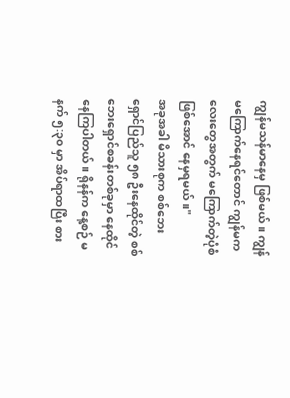ကျွန်မသန်မာနေမှ ဖြစ်မယ်။ ကျွန်မကြောက်နေရင်တောင် ကျွန်မကလေးတွေအတွက် မကြောက်တဲ့ပုံစံဖြစ်အောင် နေမှရမယ်။"
အခုအခါ မိသားစုက စစ်ဘေးရှောင်ပြည်သူ ၅၈ ဦးနေထိုင်တဲ့ စစ်ဘေးရှောင်စခန်းတစ်ခုမှာ နေထိုင်နေကြပါတယ်။ ရိုနန်က နေ့စဉ် မနက် ၅:၃၀ မှာ အိပ်ရာထပြီး စား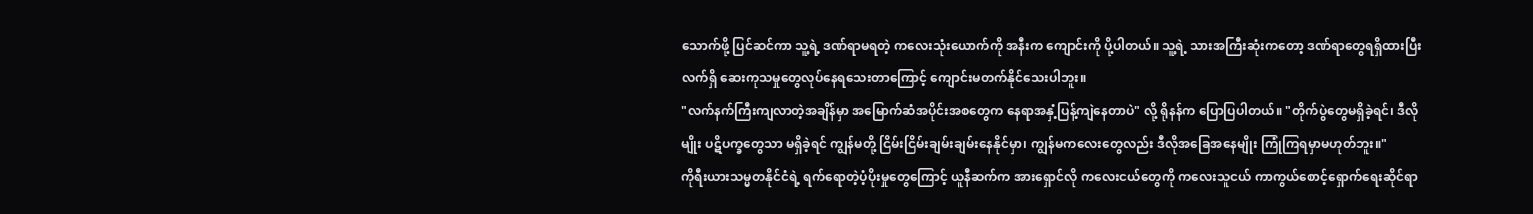သောက်ဖို့ ပြင်ဆင်ကာ သူ့ရဲ့ ဒဏ်ရာမရတဲ့ ကလေးသုံးယောက်ကို အနီးက ကျောင်းကို ပို့ပါတယ်။ သူ့ရဲ့ သားအကြီးဆုံးကတော့ ဒဏ်ရာတွေရရှိထားပြီး လက်ရှိ ဆေးကုသမှုတွေလုပ်နေရသေးတာကြောင့် ကျောင်းမတက်နိုင်သေးပါဘူး။
"လက်နက်ကြီးကျလာတဲ့အချိန်မှာ အမြောက်ဆံအပိုင်းအစတွေက နေရာအနှံ့ပြန့်ကျဲနေတာပဲ" လို့ ရိုနန်က ပြောပြပါတယ်။ "တိုက်ပွဲတွေမရှိခဲ့ရင်၊ ဒီလိုမျိုး ပဋိပက္ခတွေသာ မရှိခဲ့ရင် ကျွန်မတို့ ငြိမ်းငြိမ်းချမ်းချမ်းနေနိုင်မှာ၊ ကျွန်မကလေးတွေလည်း ဒီလိုအခြေအနေမျိုး ကြုံကြရမှာမဟုတ်ဘူး။"
ကိုရီးယားသမ္မတနိုင်ငံရဲ့ ရက်ရောတဲ့ပံ့ပိုးမှုတွေကြောင့် ယူနီဆက်က အားရှောင်လို ကလေးငယ်တွေကို ကလေးသူငယ် ကာကွယ်စောင့်ရှောက်ရေးဆိုင်ရာ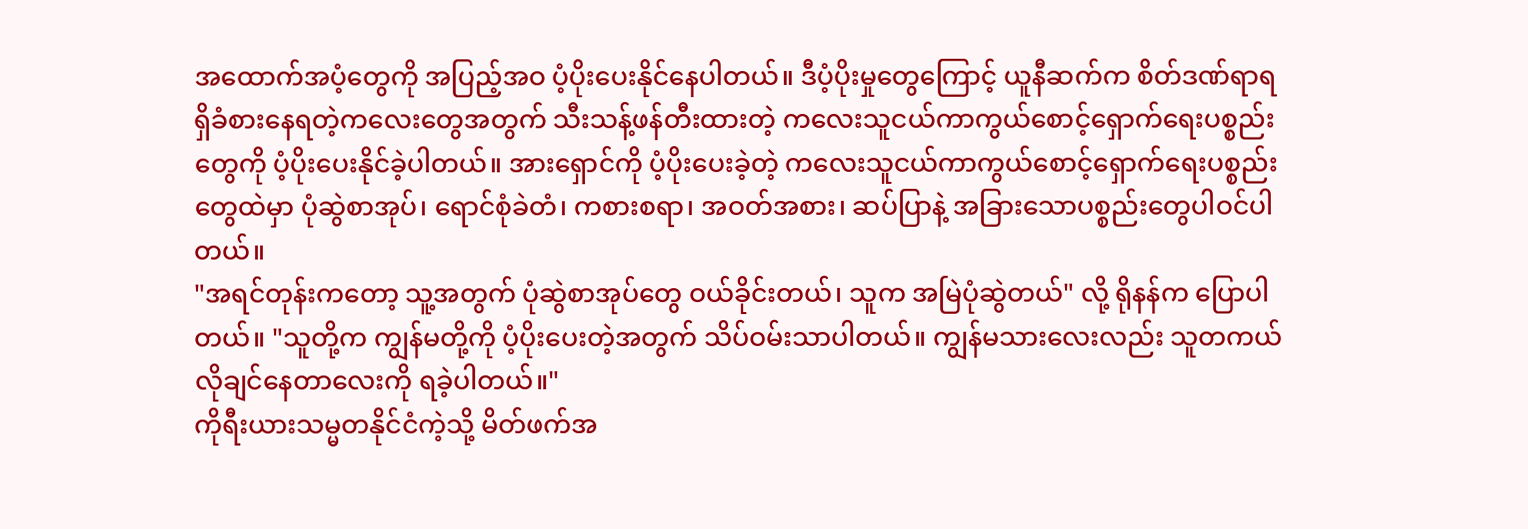အထောက်အပံ့တွေကို အပြည့်အဝ ပံ့ပိုးပေးနိုင်နေပါတယ်။ ဒီပံ့ပိုးမှုတွေကြောင့် ယူနီဆက်က စိတ်ဒဏ်ရာရရှိခံစားနေရတဲ့ကလေးတွေအတွက် သီးသန့်ဖန်တီးထားတဲ့ ကလေးသူငယ်ကာကွယ်စောင့်ရှောက်ရေးပစ္စည်းတွေကို ပံ့ပိုးပေးနိုင်ခဲ့ပါတယ်။ အားရှောင်ကို ပံ့ပိုးပေးခဲ့တဲ့ ကလေးသူငယ်ကာကွယ်စောင့်ရှောက်ရေးပစ္စည်းတွေထဲမှာ ပုံဆွဲစာအုပ်၊ ရောင်စုံခဲတံ၊ ကစားစရာ၊ အဝတ်အစား၊ ဆပ်ပြာနဲ့ အခြားသောပစ္စည်းတွေပါဝင်ပါတယ်။
"အရင်တုန်းကတော့ သူ့အတွက် ပုံဆွဲစာအုပ်တွေ ဝယ်ခိုင်းတယ်၊ သူက အမြဲပုံဆွဲတယ်" လို့ ရိုနန်က ပြောပါတယ်။ "သူတို့က ကျွန်မတို့ကို ပံ့ပိုးပေးတဲ့အတွက် သိပ်ဝမ်းသာပါတယ်။ ကျွန်မသားလေးလည်း သူတကယ်လိုချင်နေတာလေးကို ရခဲ့ပါတယ်။"
ကိုရီးယားသမ္မတနိုင်ငံကဲ့သို့ မိတ်ဖက်အ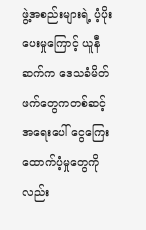ဖွဲ့အစည်းများရဲ့ ပံ့ပိုးပေးမှုကြောင့် ယူနီဆက်က ဒေသခံမိတ်ဖက်တွေကတစ်ဆင့် အရေးပေါ် ငွေကြေးထောက်ပံ့မှုတွေကိုလည်း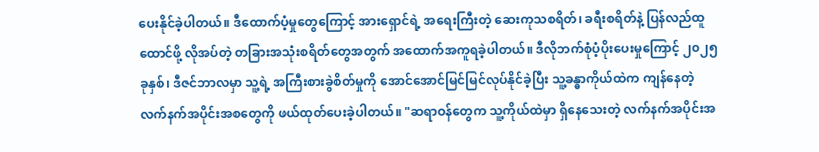ပေးနိုင်ခဲ့ပါတယ်။ ဒီထောက်ပံ့မှုတွေကြောင့် အားရှောင်ရဲ့ အရေးကြီးတဲ့ ဆေးကုသစရိတ်၊ ခရီးစရိတ်နဲ့ ပြန်လည်ထူထောင်ဖို့ လိုအပ်တဲ့ တခြားအသုံးစရိတ်တွေအတွက် အထောက်အကူရခဲ့ပါတယ်။ ဒီလိုဘက်စုံပံ့ပိုးပေးမှုကြောင့် ၂၀၂၅ ခုနှစ်၊ ဒီဇင်ဘာလမှာ သူ့ရဲ့ အကြီးစားခွဲစိတ်မှုကို အောင်အောင်မြင်မြင်လုပ်နိုင်ခဲ့ပြီး သူ့ခန္ဓာကိုယ်ထဲက ကျန်နေတဲ့ လက်နက်အပိုင်းအစတွေကို ဖယ်ထုတ်ပေးခဲ့ပါတယ်။ "ဆရာဝန်တွေက သူ့ကိုယ်ထဲမှာ ရှိနေသေးတဲ့ လက်နက်အပိုင်းအ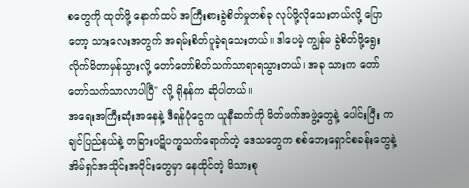စတွေကို ထုတ်ဖို့ နောက်ထပ် အကြီးစားခွဲစိတ်မှုတစ်ခု လုပ်ဖို့လိုသေးတယ်လို့ ပြောတော့ သားလေးအတွက် အရမ်းစိတ်ပူခဲ့ရသေးတယ်။ ဒါပေမဲ့ ကျွန်မ ခွဲစိတ်ဖို့ရွေးလိုက်မိတာမှန်သွားလို့ တော်တော်စိတ်သက်သာရာရသွားတယ်၊ အခု သားက တော်တော်သက်သာလာပါပြီ" လို့ ရိုနန်က ဆိုပါတယ်။
အရေးအကြီးဆုံးအနေနဲ့ ဒီရန်ပုံငွေက ယူနီဆက်ကို မိတ်ဖက်အဖွဲ့တွေနဲ့ ပေါင်းပြီး ကချင်ပြည်နယ်နဲ့ တခြားပဋိပက္ခသက်ရောက်တဲ့ ဒေသတွေက စစ်ဘေးရှောင်စခန်းတွေနဲ့ အိမ်ရှင်အသိုင်းအဝိုင်းတွေမှာ နေထိုင်တဲ့ မိသားစု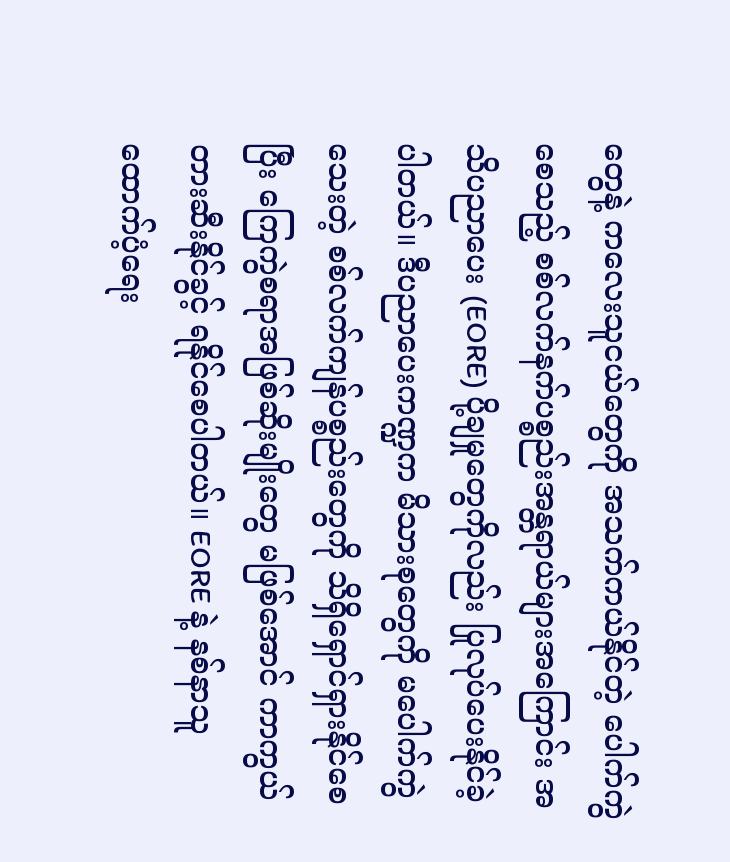တွေနဲ့ ကလေးသူငယ်တွေကို အသက်ကယ်နိုင်တဲ့ ပေါက်ကွဲစေသည့် စစ်လက်နက်ပစ္စည်းအန္တရာယ်များအကြောင်း အသိပညာပေး (EORE) ပို့ချမှုတွေကိုလည်း ပြုလုပ်ပေးနိုင်ခဲ့ပါတယ်။ ဒီပညာပေးကဏ္ဍက မိသားစုတွေကို မပေါက်ကွဲသေးတဲ့ စစ်လက်ကျန်ပစ္စည်းတွေကို သိရှိရှောင်ရှားနိုင်စေပြီး ကြေကွဲစရာအဖြစ်ဆိုးမျိုးတွေ မဖြစ်အောင် ကာကွယ်တားဆီးနိုင်ခွင့် ရနိုင်စေပါတယ်။ EORE နဲ့ နစ်နာသူ ထောက်ပံ့ရေး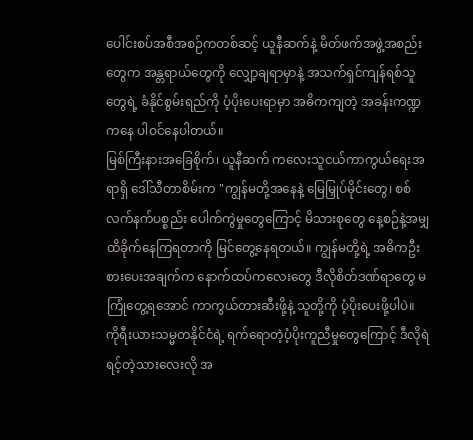ပေါင်းစပ်အစီအစဉ်ကတစ်ဆင့် ယူနီဆက်နဲ့ မိတ်ဖက်အဖွဲ့အစည်းတွေက အန္တရာယ်တွေကို လျှော့ချရာမှာနဲ့ အသက်ရှင်ကျန်ရစ်သူတွေရဲ့ ခံနိုင်စွမ်းရည်ကို ပံ့ပိုးပေးရာမှာ အဓိကကျတဲ့ အခန်းကဏ္ဍကနေ ပါဝင်နေပါတယ်။
မြစ်ကြီးနားအခြေစိုက်၊ ယူနီဆက် ကလေးသူငယ်ကာကွယ်ရေးအရာရှိ ဒေါ်သီတာစိမ်းက "ကျွန်မတို့အနေနဲ့ မြေမြှုပ်မိုင်းတွေ၊ စစ်လက်နက်ပစ္စည်း ပေါက်ကွဲမှုတွေကြောင့် မိသားစုတွေ နေ့စဉ်နဲ့အမျှ ထိခိုက်နေကြရတာကို မြင်တွေ့နေရတယ်။ ကျွန်မတို့ရဲ့ အဓိကဦးစားပေးအချက်က နောက်ထပ်ကလေးတွေ ဒီလိုစိတ်ဒဏ်ရာတွေ မကြုံတွေ့ရအောင် ကာကွယ်တားဆီးဖို့နဲ့ သူတို့ကို ပံ့ပိုးပေးဖို့ပါပဲ။ ကိုရီးယားသမ္မတနိုင်ငံရဲ့ ရက်ရောတဲ့ပံ့ပိုးကူညီမှုတွေကြောင့် ဒီလိုရဲရင့်တဲ့သားလေးလို အ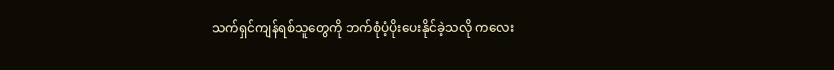သက်ရှင်ကျန်ရစ်သူတွေကို ဘက်စုံပံ့ပိုးပေးနိုင်ခဲ့သလို ကလေး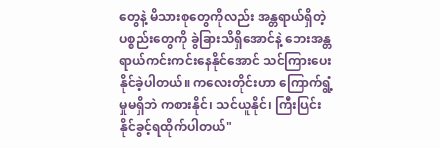တွေနဲ့ မိသားစုတွေကိုလည်း အန္တရာယ်ရှိတဲ့ပစ္စည်းတွေကို ခွဲခြားသိရှိအောင်နဲ့ ဘေးအန္တရာယ်ကင်းကင်းနေနိုင်အောင် သင်ကြားပေးနိုင်ခဲ့ပါတယ်။ ကလေးတိုင်းဟာ ကြောက်ရွံ့မှုမရှိဘဲ ကစားနိုင်၊ သင်ယူနိုင်၊ ကြီးပြင်းနိုင်ခွင့်ရထိုက်ပါတယ်"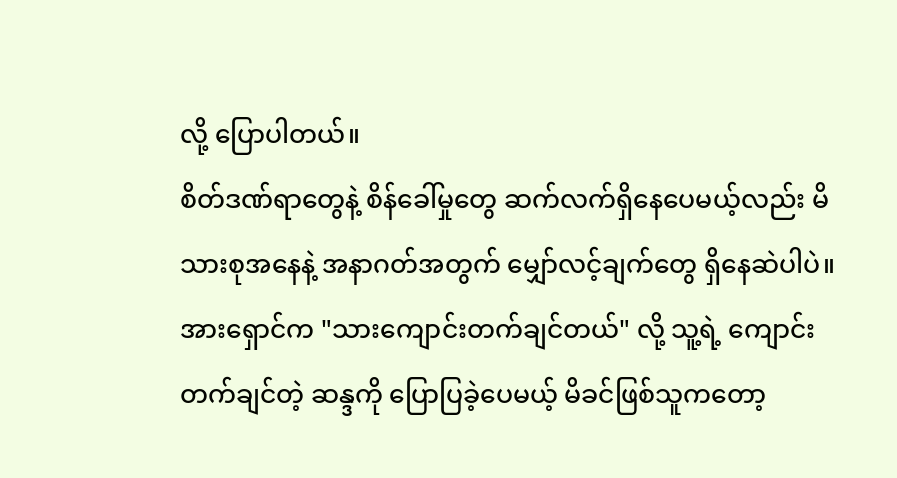လို့ ပြောပါတယ်။
စိတ်ဒဏ်ရာတွေနဲ့ စိန်ခေါ်မှုတွေ ဆက်လက်ရှိနေပေမယ့်လည်း မိသားစုအနေနဲ့ အနာဂတ်အတွက် မျှော်လင့်ချက်တွေ ရှိနေဆဲပါပဲ။ အားရှောင်က "သားကျောင်းတက်ချင်တယ်" လို့ သူ့ရဲ့ ကျောင်းတက်ချင်တဲ့ ဆန္ဒကို ပြောပြခဲ့ပေမယ့် မိခင်ဖြစ်သူကတော့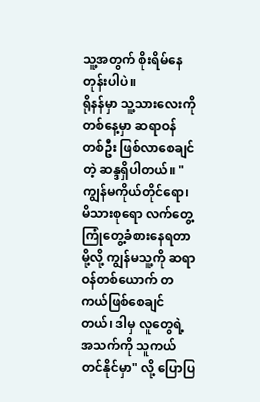သူ့အတွက် စိုးရိမ်နေတုန်းပါပဲ။
ရိုနန်မှာ သူ့သားလေးကို တစ်နေ့မှာ ဆရာဝန်တစ်ဦး ဖြစ်လာစေချင်တဲ့ ဆန္ဒရှိပါတယ်။ "ကျွန်မကိုယ်တိုင်ရော၊ မိသားစုရော လက်တွေ့ ကြုံတွေ့ခံစားနေရတာမို့လို့ ကျွန်မသူ့ကို ဆရာဝန်တစ်ယောက် တကယ်ဖြစ်စေချင်တယ်၊ ဒါမှ လူတွေရဲ့အသက်ကို သူကယ်တင်နိုင်မှာ" လို့ ပြောပြ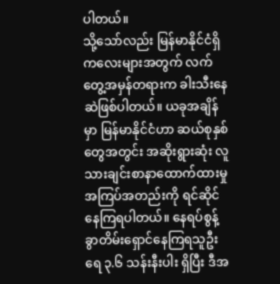ပါတယ်။
သို့သော်လည်း မြန်မာနိုင်ငံရှိ ကလေးများအတွက် လက်တွေ့အမှန်တရားက ခါးသီးနေဆဲဖြစ်ပါတယ်။ ယခုအချိန်မှာ မြန်မာနိုင်ငံဟာ ဆယ်စုနှစ်တွေအတွင်း အဆိုးရွားဆုံး လူသားချင်းစာနာထောက်ထားမှု အကြပ်အတည်းကို ရင်ဆိုင်နေကြရပါတယ်။ နေရပ်စွန့်ခွာတိမ်းရှောင်နေကြရသူဦးရေ ၃.၆ သန်းနီးပါး ရှိပြီး ဒီအ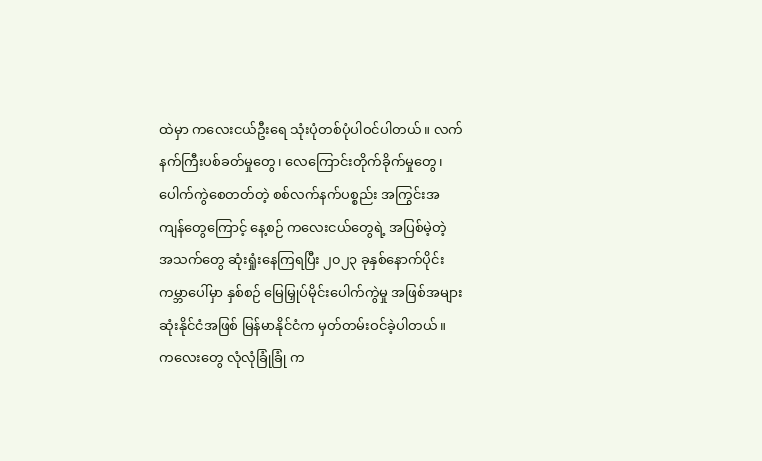ထဲမှာ ကလေးငယ်ဦးရေ သုံးပုံတစ်ပုံပါဝင်ပါတယ်။ လက်နက်ကြီးပစ်ခတ်မှုတွေ၊ လေကြောင်းတိုက်ခိုက်မှုတွေ၊ ပေါက်ကွဲစေတတ်တဲ့ စစ်လက်နက်ပစ္စည်း အကြွင်းအကျန်တွေကြောင့် နေ့စဉ် ကလေးငယ်တွေရဲ့ အပြစ်မဲ့တဲ့ အသက်တွေ ဆုံးရှုံးနေကြရပြီး ၂၀၂၃ ခုနှစ်နောက်ပိုင်း ကမ္ဘာပေါ်မှာ နှစ်စဉ် မြေမြှုပ်မိုင်းပေါက်ကွဲမှု အဖြစ်အများဆုံးနိုင်ငံအဖြစ် မြန်မာနိုင်ငံက မှတ်တမ်းဝင်ခဲ့ပါတယ်။
ကလေးတွေ လုံလုံခြုံခြုံ က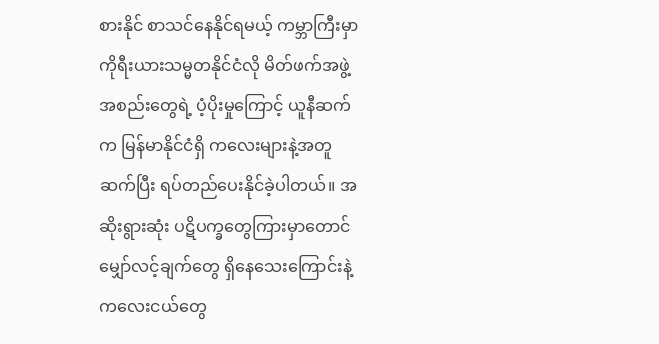စားနိုင် စာသင်နေနိုင်ရမယ့် ကမ္ဘာကြီးမှာ ကိုရီးယားသမ္မတနိုင်ငံလို မိတ်ဖက်အဖွဲ့အစည်းတွေရဲ့ ပံ့ပိုးမှုကြောင့် ယူနီဆက်က မြန်မာနိုင်ငံရှိ ကလေးများနဲ့အတူ ဆက်ပြီး ရပ်တည်ပေးနိုင်ခဲ့ပါတယ်။ အဆိုးရွားဆုံး ပဋိပက္ခတွေကြားမှာတောင် မျှော်လင့်ချက်တွေ ရှိနေသေးကြောင်းနဲ့ ကလေးငယ်တွေ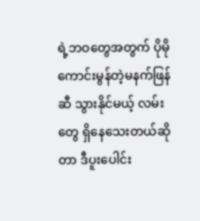ရဲ့ဘဝတွေအတွက် ပိုမိုကောင်းမွန်တဲ့မနက်ဖြန်ဆီ သွားနိုင်မယ့် လမ်းတွေ ရှိနေသေးတယ်ဆိုတာ ဒီပူးပေါင်း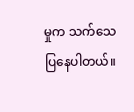မှုက သက်သေပြနေပါတယ်။